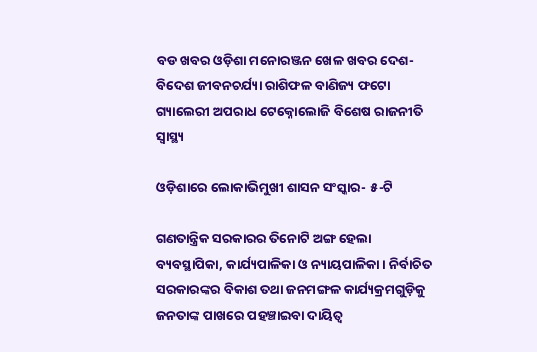ବଡ ଖବର ଓଡ଼ିଶା ମନୋରଞ୍ଜନ ଖେଳ ଖବର ଦେଶ- ବିଦେଶ ଜୀବନଚର୍ଯ୍ୟା ରାଶିଫଳ ବାଣିଜ୍ୟ ଫଟୋ ଗ୍ୟାଲେରୀ ଅପରାଧ ଟେକ୍ନୋଲୋଜି ବିଶେଷ ରାଜନୀତି ସ୍ଵାସ୍ଥ୍ୟ

ଓଡ଼ିଶାରେ ଲୋକାଭିମୁଖୀ ଶାସନ ସଂସ୍କାର- ୫-ଟି

ଗଣତାନ୍ତ୍ରିକ ସରକାରର ତିନୋଟି ଅଙ୍ଗ ହେଲା ବ୍ୟବସ୍ଥାପିକା, କାର୍ଯ୍ୟପାଳିକା ଓ ନ୍ୟାୟପାଳିକା। ନିର୍ବାଚିତ ସରକାରଙ୍କର ବିକାଶ ତଥା ଜନମଙ୍ଗଳ କାର୍ଯ୍ୟକ୍ରମଗୁଡ଼ିକୁ ଜନତାଙ୍କ ପାଖରେ ପହଞ୍ଚାଇବା ଦାୟିତ୍ୱ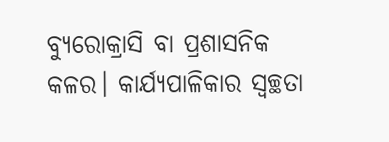ବ୍ୟୁରୋକ୍ରାସି ବା ପ୍ରଶାସନିକ କଳର। କାର୍ଯ୍ୟପାଳିକାର ସ୍ୱଚ୍ଛତା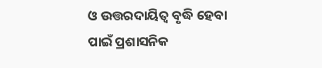ଓ ଉତ୍ତରଦାୟିତ୍ୱ ବୃଦ୍ଧି ହେବା ପାଇଁ ପ୍ରଶାସନିକ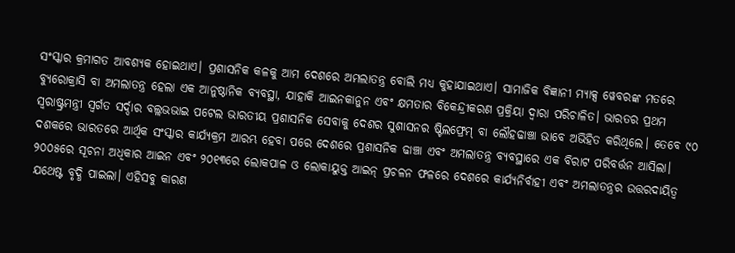ସଂସ୍କାର କ୍ରମାଗତ ଆବଶ୍ୟକ ହୋଇଥାଏ। ପ୍ରଶାସନିକ କଳକୁ ଆମ ଦେଶରେ ଅମଲାତନ୍ତ୍ର ବୋଲି ମଧ୍ୟ କୁହାଯାଇଥାଏ। ସାମାଜିକ ବିଜ୍ଞାନୀ ମ୍ୟାକ୍ସ ୱେବରଙ୍କ ମତରେ ବ୍ୟୁରୋକ୍ରାସି ବା ଅମଲାତନ୍ତ୍ର ହେଲା ଏକ ଆନୁଷ୍ଠାନିକ ବ୍ୟବସ୍ଥା, ଯାହାକି ଆଇନକାନୁନ ଏବଂ କ୍ଷମତାର ବିକେନ୍ଦ୍ରୀକରଣ ପ୍ରକ୍ରିୟା ଦ୍ୱାରା ପରିଚାଳିତ। ଭାରତର ପ୍ରଥମ ସ୍ୱରାଷ୍ଟ୍ରମନ୍ତ୍ରୀ ସ୍ୱର୍ଗତ ସର୍ଦ୍ଦାର ବଲ୍ଲଭଭାଇ ପଟେଲ ଭାରତୀୟ ପ୍ରଶାସନିକ ସେବାକୁ ଦେଶର ସୁଶାସନର ଷ୍ଟିଲଫ୍ରେମ୍ ବା ଲୌହଢାଞ୍ଚା ଭାବେ ଅଭିହିତ କରିଥିଲେ। ତେବେ ୯୦ ଦଶକରେ ଭାରତରେ ଆର୍ଥିକ ସଂସ୍କାର କାର୍ଯ୍ୟକ୍ରମ ଆରମ୍ଭ ହେବା ପରେ ଦେଶରେ ପ୍ରଶାସନିକ ଢାଞ୍ଚା ଏବଂ ଅମଲାତନ୍ତ୍ର ବ୍ୟବସ୍ଥାରେ ଏକ ବିରାଟ ପରିବର୍ତ୍ତନ ଆସିଲା। ୨୦୦୫ରେ ସୂଚନା ଅଧିକାର ଆଇନ ଏବଂ ୨୦୧୩ରେ ଲୋକପାଳ ଓ ଲୋକାୟୁକ୍ତ ଆଇନ୍ ପ୍ରଚଳନ ଫଳରେ ଦେଶରେ କାର୍ଯ୍ୟନିର୍ବାହୀ ଏବଂ ଅମଲାତନ୍ତ୍ରର ଉତ୍ତରଦାୟିତ୍ୱ ଯଥେଷ୍ଟ ବୃଦ୍ଧି ପାଇଲା। ଏହିସବୁ କାରଣ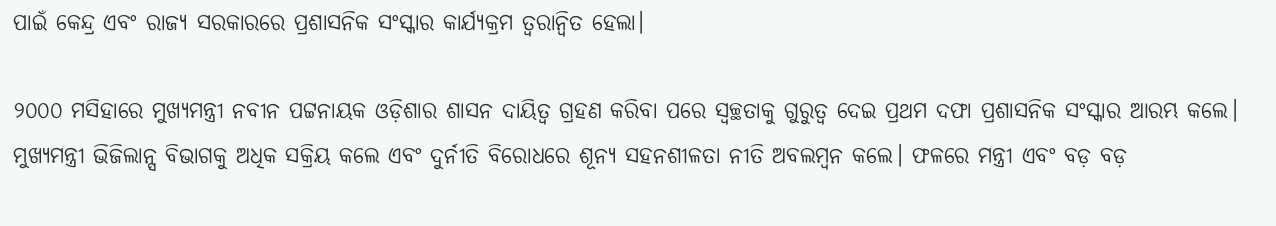ପାଇଁ କେନ୍ଦ୍ର ଏବଂ ରାଜ୍ୟ ସରକାରରେ ପ୍ରଶାସନିକ ସଂସ୍କାର କାର୍ଯ୍ୟକ୍ରମ ତ୍ୱରାନ୍ୱିତ ହେଲା।

୨୦୦୦ ମସିହାରେ ମୁଖ୍ୟମନ୍ତ୍ରୀ ନବୀନ ପଟ୍ଟନାୟକ ଓଡ଼ିଶାର ଶାସନ ଦାୟିତ୍ୱ ଗ୍ରହଣ କରିବା ପରେ ସ୍ୱଚ୍ଛତାକୁ ଗୁରୁତ୍ୱ ଦେଇ ପ୍ରଥମ ଦଫା ପ୍ରଶାସନିକ ସଂସ୍କାର ଆରମ୍ଭ କଲେ। ମୁଖ୍ୟମନ୍ତ୍ରୀ ଭିଜିଲାନ୍ସ ବିଭାଗକୁ ଅଧିକ ସକ୍ରିୟ କଲେ ଏବଂ ଦୁର୍ନୀତି ବିରୋଧରେ ଶୂନ୍ୟ ସହନଶୀଳତା ନୀତି ଅବଲମ୍ବନ କଲେ। ଫଳରେ ମନ୍ତ୍ରୀ ଏବଂ ବଡ଼ ବଡ଼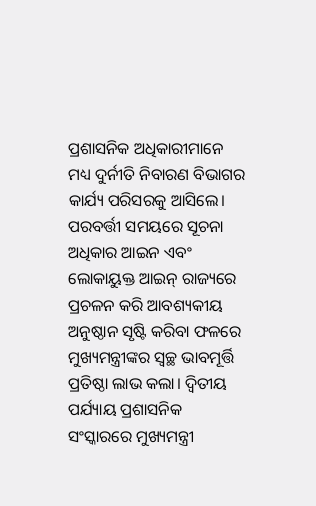ପ୍ରଶାସନିକ ଅଧିକାରୀମାନେ ମଧ୍ୟ ଦୁର୍ନୀତି ନିବାରଣ ବିଭାଗର କାର୍ଯ୍ୟ ପରିସରକୁ ଆସିଲେ। ପରବର୍ତ୍ତୀ ସମୟରେ ସୂଚନା ଅଧିକାର ଆଇନ ଏବଂ ଲୋକାୟୁକ୍ତ ଆଇନ୍ ରାଜ୍ୟରେ ପ୍ରଚଳନ କରି ଆବଶ୍ୟକୀୟ ଅନୁଷ୍ଠାନ ସୃଷ୍ଟି କରିବା ଫଳରେ ମୁଖ୍ୟମନ୍ତ୍ରୀଙ୍କର ସ୍ୱଚ୍ଛ ଭାବମୂର୍ତ୍ତି ପ୍ରତିଷ୍ଠା ଲାଭ କଲା। ଦ୍ୱିତୀୟ ପର୍ଯ୍ୟାୟ ପ୍ରଶାସନିକ ସଂସ୍କାରରେ ମୁଖ୍ୟମନ୍ତ୍ରୀ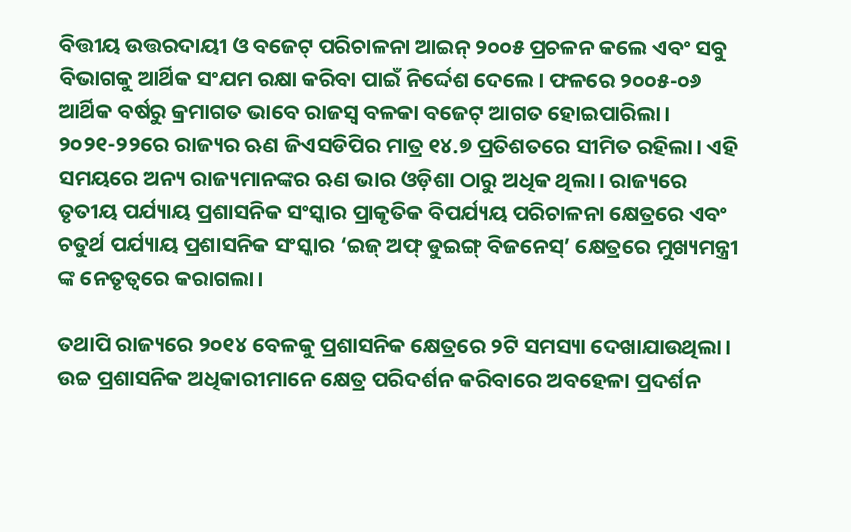ବିତ୍ତୀୟ ଉତ୍ତରଦାୟୀ ଓ ବଜେଟ୍ ପରିଚାଳନା ଆଇନ୍ ୨୦୦୫ ପ୍ରଚଳନ କଲେ ଏବଂ ସବୁ ବିଭାଗକୁ ଆର୍ଥିକ ସଂଯମ ରକ୍ଷା କରିବା ପାଇଁ ନିର୍ଦ୍ଦେଶ ଦେଲେ। ଫଳରେ ୨୦୦୫-୦୬ ଆର୍ଥିକ ବର୍ଷରୁ କ୍ରମାଗତ ଭାବେ ରାଜସ୍ୱ ବଳକା ବଜେଟ୍ ଆଗତ ହୋଇପାରିଲା। ୨୦୨୧-୨୨ରେ ରାଜ୍ୟର ଋଣ ଜିଏସଡିପିର ମାତ୍ର ୧୪.୭ ପ୍ରତିଶତରେ ସୀମିତ ରହିଲା। ଏହି ସମୟରେ ଅନ୍ୟ ରାଜ୍ୟମାନଙ୍କର ଋଣ ଭାର ଓଡ଼ିଶା ଠାରୁ ଅଧିକ ଥିଲା। ରାଜ୍ୟରେ ତୃତୀୟ ପର୍ଯ୍ୟାୟ ପ୍ରଶାସନିକ ସଂସ୍କାର ପ୍ରାକୃତିକ ବିପର୍ଯ୍ୟୟ ପରିଚାଳନା କ୍ଷେତ୍ରରେ ଏବଂ ଚତୁର୍ଥ ପର୍ଯ୍ୟାୟ ପ୍ରଶାସନିକ ସଂସ୍କାର ‘ଇଜ୍ ଅଫ୍ ଡୁଇଙ୍ଗ୍ ବିଜନେସ୍’ କ୍ଷେତ୍ରରେ ମୁଖ୍ୟମନ୍ତ୍ରୀ ଙ୍କ ନେତୃତ୍ୱରେ କରାଗଲା।

ତଥାପି ରାଜ୍ୟରେ ୨୦୧୪ ବେଳକୁ ପ୍ରଶାସନିକ କ୍ଷେତ୍ରରେ ୨ଟି ସମସ୍ୟା ଦେଖାଯାଉଥିଲା। ଉଚ୍ଚ ପ୍ରଶାସନିକ ଅଧିକାରୀମାନେ କ୍ଷେତ୍ର ପରିଦର୍ଶନ କରିବାରେ ଅବହେଳା ପ୍ରଦର୍ଶନ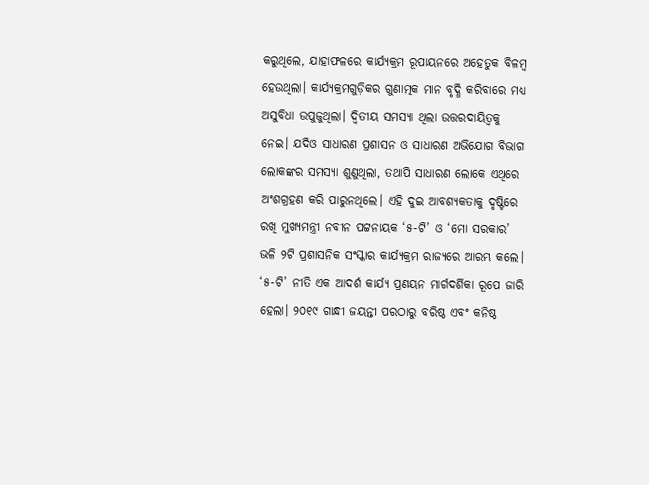କରୁଥିଲେ, ଯାହାଫଳରେ କାର୍ଯ୍ୟକ୍ରମ ରୂପାୟନରେ ଅହେତୁକ ବିଳମ୍ବ ହେଉଥିଲା। କାର୍ଯ୍ୟକ୍ରମଗୁଡ଼ିକର ଗୁଣାତ୍ମକ ମାନ ବୃଦ୍ଧି କରିବାରେ ମଧ୍ୟ ଅସୁବିଧା ଉପୁଜୁଥିଲା। ଦ୍ୱିତୀୟ ସମସ୍ୟା ଥିଲା ଉତ୍ତରଦାୟିତ୍ୱକୁ ନେଇ। ଯଦିଓ ସାଧାରଣ ପ୍ରଶାସନ ଓ ସାଧାରଣ ଅଭିଯୋଗ ବିଭାଗ ଲୋକଙ୍କର ସମସ୍ୟା ଶୁଣୁଥିଲା, ତଥାପି ସାଧାରଣ ଲୋକେ ଏଥିରେ ଅଂଶଗ୍ରହଣ କରି ପାରୁନଥିଲେ। ଏହି ଦୁଇ ଆବଶ୍ୟକତାକୁ ଦୃଷ୍ଟିରେ ରଖି ମୁଖ୍ୟମନ୍ତ୍ରୀ ନବୀନ ପଟ୍ଟନାୟକ ‘୫-ଟି’ ଓ ‘ମୋ ସରକାର’ ଭଳି ୨ଟି ପ୍ରଶାସନିକ ସଂସ୍କାର କାର୍ଯ୍ୟକ୍ରମ ରାଜ୍ୟରେ ଆରମ୍ଭ କଲେ। ‘୫-ଟି’ ନୀତି ଏକ ଆଦର୍ଶ କାର୍ଯ୍ୟ ପ୍ରଣୟନ ମାର୍ଗଦର୍ଶିକା ରୂପେ ଜାରି ହେଲା। ୨୦୧୯ ଗାନ୍ଧୀ ଜୟନ୍ତୀ ପରଠାରୁ ବରିଷ୍ଠ ଏବଂ କନିଷ୍ଠ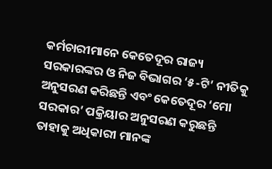କର୍ମଚାରୀମାନେ କେତେଦୂର ରାଜ୍ୟ ସରକାରଙ୍କର ଓ ନିଜ ବିଭାଗର ‘୫-ଟି’ ନୀତିକୁ ଅନୁସରଣ କରିଛନ୍ତି ଏବଂ କେତେଦୂର ‘ମୋ ସରକାର’ ପକ୍ରିୟାର ଅନୁସରଣ କରୁଛନ୍ତି ତାହାକୁ ଅଧିକାରୀ ମାନଙ୍କ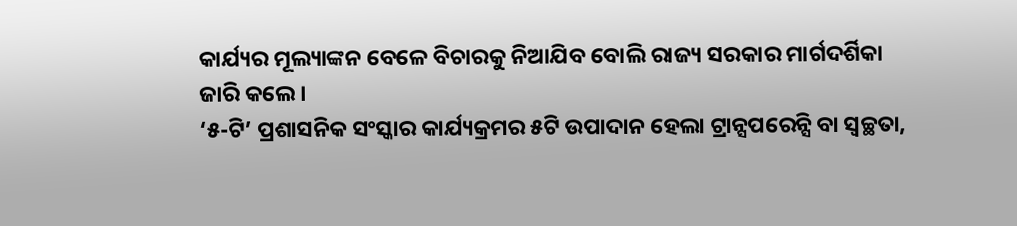କାର୍ଯ୍ୟର ମୂଲ୍ୟାଙ୍କନ ବେଳେ ବିଚାରକୁ ନିଆଯିବ ବୋଲି ରାଜ୍ୟ ସରକାର ମାର୍ଗଦର୍ଶିକା ଜାରି କଲେ।
‘୫-ଟି’ ପ୍ରଶାସନିକ ସଂସ୍କାର କାର୍ଯ୍ୟକ୍ରମର ୫ଟି ଉପାଦାନ ହେଲା ଟ୍ରାନ୍ସପରେନ୍ସି ବା ସ୍ୱଚ୍ଛତା,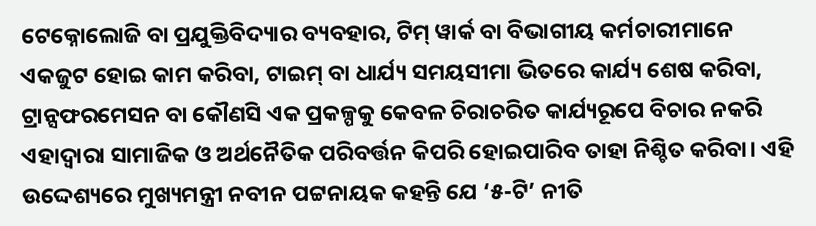ଟେକ୍ନୋଲୋଜି ବା ପ୍ରଯୁକ୍ତିବିଦ୍ୟାର ବ୍ୟବହାର, ଟିମ୍ ୱାର୍କ ବା ବିଭାଗୀୟ କର୍ମଚାରୀମାନେ ଏକଜୁଟ ହୋଇ କାମ କରିବା, ଟାଇମ୍ ବା ଧାର୍ଯ୍ୟ ସମୟସୀମା ଭିତରେ କାର୍ଯ୍ୟ ଶେଷ କରିବା, ଟ୍ରାନ୍ସଫରମେସନ ବା କୌଣସି ଏକ ପ୍ରକଳ୍ପକୁ କେବଳ ଚିରାଚରିତ କାର୍ଯ୍ୟରୂପେ ବିଚାର ନକରି ଏହାଦ୍ୱାରା ସାମାଜିକ ଓ ଅର୍ଥନୈତିକ ପରିବର୍ତ୍ତନ କିପରି ହୋଇପାରିବ ତାହା ନିଶ୍ଚିତ କରିବା। ଏହି ଉଦ୍ଦେଶ୍ୟରେ ମୁଖ୍ୟମନ୍ତ୍ରୀ ନବୀନ ପଟ୍ଟନାୟକ କହନ୍ତି ଯେ ‘୫-ଟି’ ନୀତି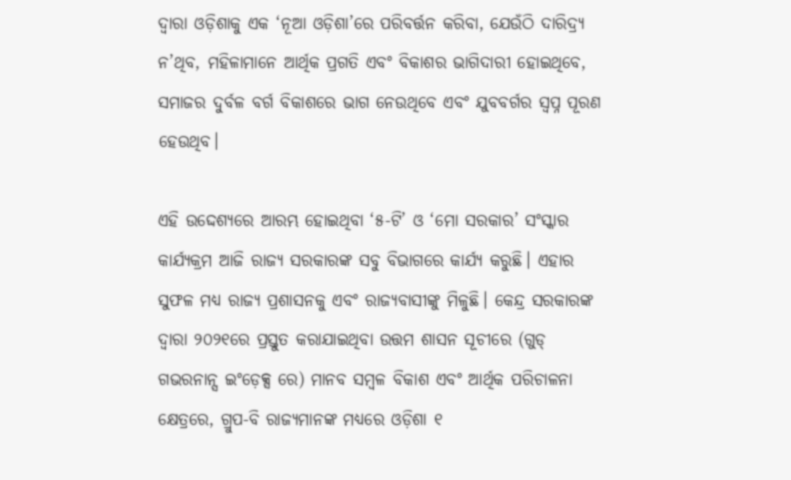ଦ୍ୱାରା ଓଡ଼ିଶାକୁ ଏକ ‘ନୂଆ ଓଡ଼ିଶା’ରେ ପରିବର୍ତ୍ତନ କରିବା, ଯେଉଁଠି ଦାରିଦ୍ର୍ୟ ନ’ଥିବ, ମହିଳାମାନେ ଆର୍ଥିକ ପ୍ରଗତି ଏବଂ ବିକାଶର ଭାଗିଦାରୀ ହୋଇଥିବେ, ସମାଜର ଦୁର୍ବଳ ବର୍ଗ ବିକାଶରେ ଭାଗ ନେଉଥିବେ ଏବଂ ଯୁବବର୍ଗର ସ୍ୱପ୍ନ ପୂରଣ ହେଉଥିବ।

ଏହି ଉଦ୍ଦେଶ୍ୟରେ ଆରମ୍ଭ ହୋଇଥିବା ‘୫-ଟି’ ଓ ‘ମୋ ସରକାର’ ସଂସ୍କାର କାର୍ଯ୍ୟକ୍ରମ ଆଜି ରାଜ୍ୟ ସରକାରଙ୍କ ସବୁ ବିଭାଗରେ କାର୍ଯ୍ୟ କରୁଛି। ଏହାର ସୁଫଳ ମଧ୍ୟ ରାଜ୍ୟ ପ୍ରଶାସନକୁ ଏବଂ ରାଜ୍ୟବାସୀଙ୍କୁ ମିଳୁଛି। କେନ୍ଦ୍ର ସରକାରଙ୍କ ଦ୍ୱାରା ୨୦୨୧ରେ ପ୍ରସ୍ତୁତ କରାଯାଇଥିବା ଉତ୍ତମ ଶାସନ ସୂଚୀରେ (ଗୁଡ୍ ଗଭରନାନ୍ସ ଇଂଡ଼େକ୍ସ ରେ) ମାନବ ସମ୍ବଳ ବିକାଶ ଏବଂ ଆର୍ଥିକ ପରିଚାଳନା କ୍ଷେତ୍ରରେ, ଗ୍ରୁପ-ବି ରାଜ୍ୟମାନଙ୍କ ମଧ୍ୟରେ ଓଡ଼ିଶା ୧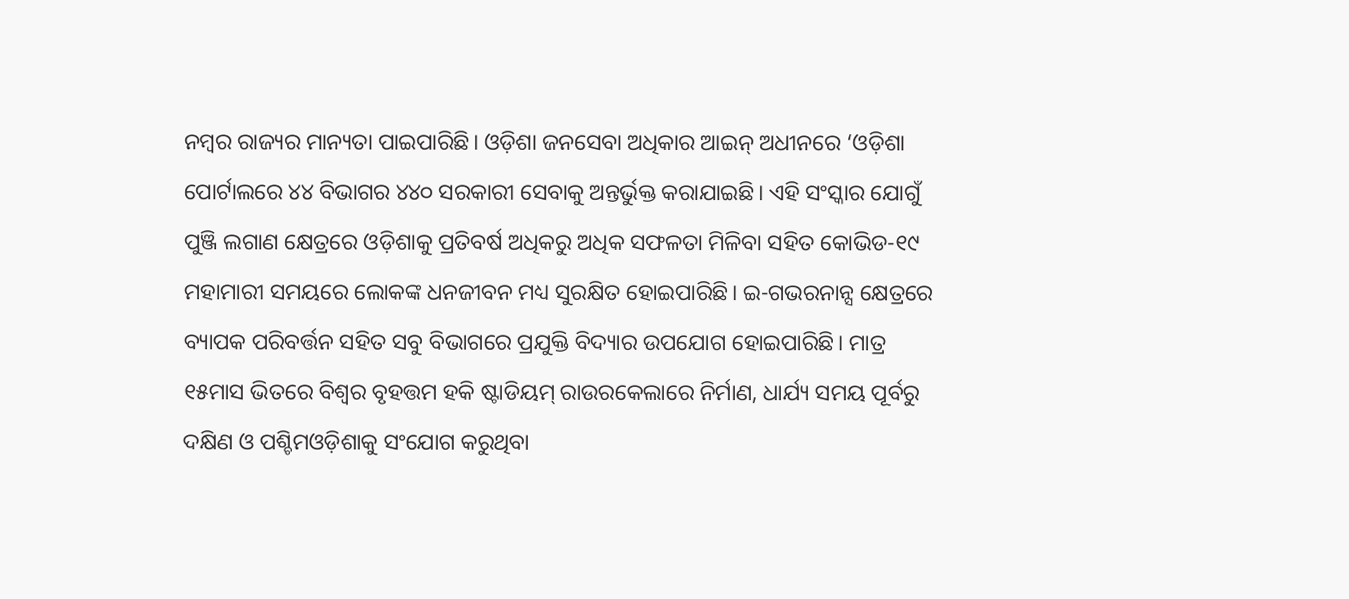ନମ୍ବର ରାଜ୍ୟର ମାନ୍ୟତା ପାଇପାରିଛି। ଓଡ଼ିଶା ଜନସେବା ଅଧିକାର ଆଇନ୍ ଅଧୀନରେ ‘ଓଡ଼ିଶା ପୋର୍ଟାଲରେ ୪୪ ବିଭାଗର ୪୪୦ ସରକାରୀ ସେବାକୁ ଅନ୍ତର୍ଭୁକ୍ତ କରାଯାଇଛି। ଏହି ସଂସ୍କାର ଯୋଗୁଁ ପୁଞ୍ଜି ଲଗାଣ କ୍ଷେତ୍ରରେ ଓଡ଼ିଶାକୁ ପ୍ରତିବର୍ଷ ଅଧିକରୁ ଅଧିକ ସଫଳତା ମିଳିବା ସହିତ କୋଭିଡ-୧୯ ମହାମାରୀ ସମୟରେ ଲୋକଙ୍କ ଧନଜୀବନ ମଧ୍ୟ ସୁରକ୍ଷିତ ହୋଇପାରିଛି। ଇ-ଗଭରନାନ୍ସ କ୍ଷେତ୍ରରେ ବ୍ୟାପକ ପରିବର୍ତ୍ତନ ସହିତ ସବୁ ବିଭାଗରେ ପ୍ରଯୁକ୍ତି ବିଦ୍ୟାର ଉପଯୋଗ ହୋଇପାରିଛି। ମାତ୍ର ୧୫ମାସ ଭିତରେ ବିଶ୍ୱର ବୃହତ୍ତମ ହକି ଷ୍ଟାଡିୟମ୍ ରାଉରକେଲାରେ ନିର୍ମାଣ, ଧାର୍ଯ୍ୟ ସମୟ ପୂର୍ବରୁ ଦକ୍ଷିଣ ଓ ପଶ୍ଚିମଓଡ଼ିଶାକୁ ସଂଯୋଗ କରୁଥିବା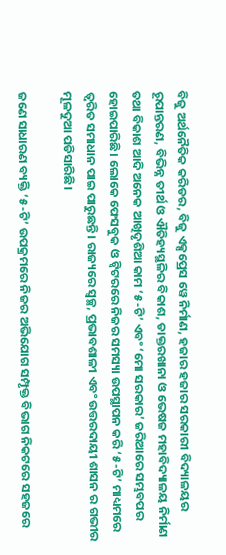ବିଜୁ ଅର୍ଥନୈତିକ କରିଡର, ବିଜୁ ଏକ୍ସପ୍ରେସ ୱେ ନିର୍ମାଣ, ହଜାର ହଜାର ସରକାରୀ ବିଦ୍ୟାଳୟର ରୂପାନ୍ତରଣ, ବିଭିନ୍ନ ତୀର୍ଥ ଓ ଐତିହ୍ୟସ୍ଥଳିର ବିକାଶ, ଡାକ୍ତରଖାନା ଓ ଭେଷଜ ମହାବିଦ୍ୟାଳୟ ନିର୍ମାଣ ତଥା ବିକାଶ ଆଦି ଅନେକ ଆଖିଦୃଶିଆ କାମ ‘୫-ଟି’ ଏବଂ ‘ମୋ ସରକାର’ ଜରିଆରେ ସମ୍ଭବପର ହୋଇପାରିଛି। ଲୋକେ ଫେସବୁକ ଓ ଟ୍ୱିଟରରେ ନିଜର ସମସ୍ୟା ଉପସ୍ଥାପନ କରି ‘୫-ଟି’ ମାଧ୍ୟମରେ ତ୍ୱରିତ ସମାଧାନ ପାଇ ପାରୁଛନ୍ତି। ରାଜ୍ୟରେ ସ୍ୱଚ୍ଛ, ପ୍ରଭାବଶାଳୀ ଏବଂ ଉତ୍ତରଦାୟୀ ଶାସନ ର ଗଭୀର ମୂଳଦୁଆ ପଡିସାରିଛି।

ଜଣେ ସାଧାରଣ ବ୍ୟକ୍ତି ‘୫-ଟି’ ଉପକ୍ରମରେ ନିଜର ଅଭିଯୋଗ ସମ୍ପୃକ୍ତ ବିଭାଗ ନିକଟରେ ସହଜରେ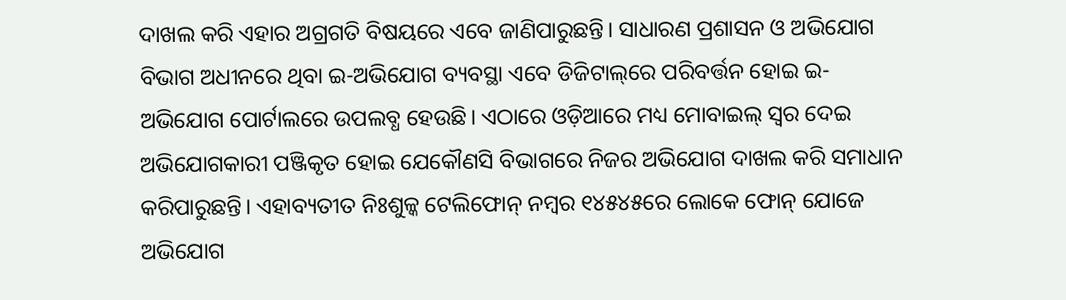ଦାଖଲ କରି ଏହାର ଅଗ୍ରଗତି ବିଷୟରେ ଏବେ ଜାଣିପାରୁଛନ୍ତି। ସାଧାରଣ ପ୍ରଶାସନ ଓ ଅଭିଯୋଗ ବିଭାଗ ଅଧୀନରେ ଥିବା ଇ-ଅଭିଯୋଗ ବ୍ୟବସ୍ଥା ଏବେ ଡିଜିଟାଲ୍‌‌ରେ ପରିବର୍ତ୍ତନ ହୋଇ ଇ-ଅଭିଯୋଗ ପୋର୍ଟାଲରେ ଉପଲବ୍ଧ ହେଉଛି। ଏଠାରେ ଓଡ଼ିଆରେ ମଧ୍ୟ ମୋବାଇଲ୍‌‌ ସ୍ୱର ଦେଇ ଅଭିଯୋଗକାରୀ ପଞ୍ଜିକୃତ ହୋଇ ଯେକୌଣସି ବିଭାଗରେ ନିଜର ଅଭିଯୋଗ ଦାଖଲ କରି ସମାଧାନ କରିପାରୁଛନ୍ତି। ଏହାବ୍ୟତୀତ ନିଃଶୁଳ୍କ ଟେଲିଫୋନ୍‌‌ ନମ୍ବର ୧୪୫୪୫ରେ ଲୋକେ ଫୋନ୍‌‌ ଯୋଜେ ଅଭିଯୋଗ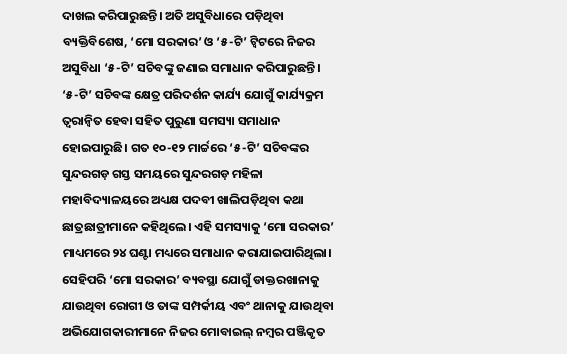ଦାଖଲ କରିପାରୁଛନ୍ତି। ଅତି ଅସୁବିଧାରେ ପଡ଼ିଥିବା ବ୍ୟକ୍ତିବିଶେଷ, ‘ମୋ ସରକାର’ ଓ ‘୫-ଟି’ ଟ୍ୱିଟରେ ନିଜର ଅସୁବିଧା ‘୫-ଟି’ ସଚିବଙ୍କୁ ଜଣାଇ ସମାଧାନ କରିପାରୁଛନ୍ତି। ‘୫-ଟି’ ସଚିବଙ୍କ କ୍ଷେତ୍ର ପରିଦର୍ଶନ କାର୍ଯ୍ୟ ଯୋଗୁଁ କାର୍ଯ୍ୟକ୍ରମ ତ୍ୱରାନ୍ୱିତ ହେବା ସହିତ ପୁରୁଣା ସମସ୍ୟା ସମାଧାନ ହୋଇପାରୁଛି। ଗତ ୧୦-୧୨ ମାର୍ଚ୍ଚରେ ‘୫-ଟି’ ସଚିବଙ୍କର ସୁନ୍ଦରଗଡ଼ ଗସ୍ତ ସମୟରେ ସୁନ୍ଦରଗଡ଼ ମହିଳା ମହାବିଦ୍ୟାଳୟରେ ଅଧ୍ୟକ୍ଷ ପଦବୀ ଖାଲିପଡ଼ିଥିବା କଥା ଛାତ୍ରଛାତ୍ରୀମାନେ କହିଥିଲେ। ଏହି ସମସ୍ୟାକୁ ‘ମୋ ସରକାର’ ମାଧ୍ୟମରେ ୨୪ ଘଣ୍ଟା ମଧ୍ୟରେ ସମାଧାନ କରାଯାଇପାରିଥିଲା। ସେହିପରି ‘ମୋ ସରକାର’ ବ୍ୟବସ୍ଥା ଯୋଗୁଁ ଡାକ୍ତରଖାନାକୁ ଯାଉଥିବା ରୋଗୀ ଓ ତାଙ୍କ ସମ୍ପର୍କୀୟ ଏବଂ ଥାନାକୁ ଯାଉଥିବା ଅଭିଯୋଗକାରୀମାନେ ନିଜର ମୋବାଇଲ୍‌‌ ନମ୍ବର ପଞ୍ଜିକୃତ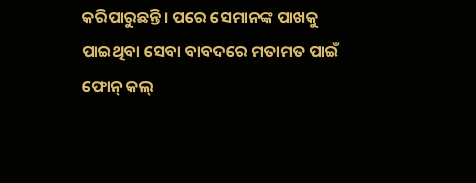କରିପାରୁଛନ୍ତି। ପରେ ସେମାନଙ୍କ ପାଖକୁ ପାଇଥିବା ସେବା ବାବଦରେ ମତାମତ ପାଇଁ ଫୋନ୍‌‌ କଲ୍‌‌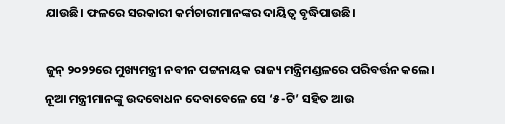ଯାଉଛି। ଫଳରେ ସରକାରୀ କର୍ମଚାରୀମାନଙ୍କର ଦାୟିତ୍ୱ ବୃଦ୍ଧିପାଉଛି।

ଜୁନ୍ ୨୦୨୨ରେ ମୁଖ୍ୟମନ୍ତ୍ରୀ ନବୀନ ପଟ୍ଟନାୟକ ରାଜ୍ୟ ମନ୍ତ୍ରିମଣ୍ଡଳରେ ପରିବର୍ତ୍ତନ କଲେ। ନୂଆ ମନ୍ତ୍ରୀମାନଙ୍କୁ ଉଦବୋଧନ ଦେବାବେଳେ ସେ ‘୫-ଟି’ ସହିତ ଆଉ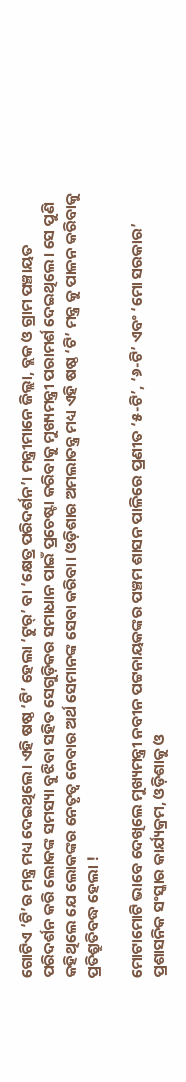ଗୋଟିଏ ‘ଟି’ର ମନ୍ତ୍ର ମଧ୍ୟ ଦେଇଥିଲେ। ଏହି ଷଷ୍ଠ ‘ଟି’ ହେଲା ‘ଟୁର୍’ ବା ‘କ୍ଷେତ୍ର ପରିଦର୍ଶନ’। ମନ୍ତ୍ରୀମାନେ ଜିଲ୍ଲା, ବ୍ଲକ ଓ ଗ୍ରାମ ପଞ୍ଚାୟତ ପରିଦର୍ଶନ କରି ଲୋକଙ୍କ ସମସ୍ୟା ବୁଝିବା ସହିତ ସେଗୁଡ଼ିକର ସମାଧାନ ପାଇଁ ପ୍ରଚେଷ୍ଟା କରିବାକୁ ମୁଖ୍ୟମନ୍ତ୍ରୀ ପରାମର୍ଶ ଦେଇଥିଲେ। ସେ ପୁଣି କହିଥିଲେ ଯେ ଲୋକଙ୍କର ନେତୃତ୍ୱ ନେବାର ଅର୍ଥ ସେମାନଙ୍କ ସେବା କରିବା। ଓଡ଼ିଶାର ଅମଲାତନ୍ତ୍ର ମଧ୍ୟ ଏହି ଷଷ୍ଠ ‘ଟି’ ମନ୍ତ୍ର କୁ ପାଳନ କରିବାକୁ ପ୍ରତିଶ୍ରୁତିବଦ୍ଧ ହେଲା !

ମୋଟାମୋଟି ଭାବେ ଦେଖିଲେ ମୁଖ୍ୟମନ୍ତ୍ରୀ ନବୀନ ପଟ୍ଟନାୟକଙ୍କର ପଞ୍ଚମ ଶାସନ ପାଳିରେ ପ୍ରଣୀତ ‘୫-ଟି’, ‘୬-ଟି’ ଏବଂ ‘ମୋ ସରକାର’ ପ୍ରଶାସନିକ ସଂସ୍କାର କାର୍ଯ୍ୟକ୍ରମ, ଓଡ଼ିଶାକୁ ଓ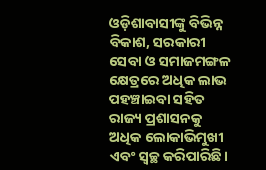ଓଡ଼ିଶାବାସୀଙ୍କୁ ବିଭିନ୍ନ ବିକାଶ, ସରକାରୀ ସେବା ଓ ସମାଜମଙ୍ଗଳ କ୍ଷେତ୍ରରେ ଅଧିକ ଲାଭ ପହଞ୍ଚାଇବା ସହିତ ରାଜ୍ୟ ପ୍ରଶାସନକୁ ଅଧିକ ଲୋକାଭିମୁଖୀ ଏବଂ ସ୍ୱଚ୍ଛ କରିପାରିଛି।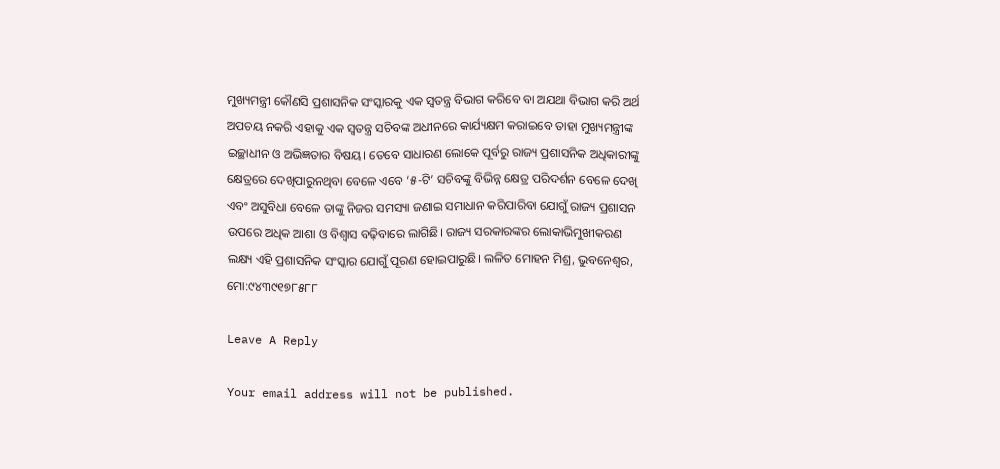ମୁଖ୍ୟମନ୍ତ୍ରୀ କୌଣସି ପ୍ରଶାସନିକ ସଂସ୍କାରକୁ ଏକ ସ୍ୱତନ୍ତ୍ର ବିଭାଗ କରିବେ ବା ଅଯଥା ବିଭାଗ କରି ଅର୍ଥ ଅପଚୟ ନକରି ଏହାକୁ ଏକ ସ୍ୱତନ୍ତ୍ର ସଚିବଙ୍କ ଅଧୀନରେ କାର୍ଯ୍ୟକ୍ଷମ କରାଇବେ ତାହା ମୁଖ୍ୟମନ୍ତ୍ରୀଙ୍କ ଇଚ୍ଛାଧୀନ ଓ ଅଭିଜ୍ଞତାର ବିଷୟ। ତେବେ ସାଧାରଣ ଲୋକେ ପୂର୍ବରୁ ରାଜ୍ୟ ପ୍ରଶାସନିକ ଅଧିକାରୀଙ୍କୁ କ୍ଷେତ୍ରରେ ଦେଖିପାରୁନଥିବା ବେଳେ ଏବେ ‘୫-ଟି’ ସଚିବଙ୍କୁ ବିଭିନ୍ନ କ୍ଷେତ୍ର ପରିଦର୍ଶନ ବେଳେ ଦେଖି ଏବଂ ଅସୁବିଧା ବେଳେ ତାଙ୍କୁ ନିଜର ସମସ୍ୟା ଜଣାଇ ସମାଧାନ କରିପାରିବା ଯୋଗୁଁ ରାଜ୍ୟ ପ୍ରଶାସନ ଉପରେ ଅଧିକ ଆଶା ଓ ବିଶ୍ୱାସ ବଢ଼ିବାରେ ଲାଗିଛି। ରାଜ୍ୟ ସରକାରଙ୍କର ଲୋକାଭିମୁଖୀକରଣ ଲକ୍ଷ୍ୟ ଏହି ପ୍ରଶାସନିକ ସଂସ୍କାର ଯୋଗୁଁ ପୂରଣ ହୋଇପାରୁଛି। ଲଳିତ ମୋହନ ମିଶ୍ର, ଭୁବନେଶ୍ୱର, ମୋ:୯୪୩୯୧୭୮୫୮୮

Leave A Reply

Your email address will not be published.